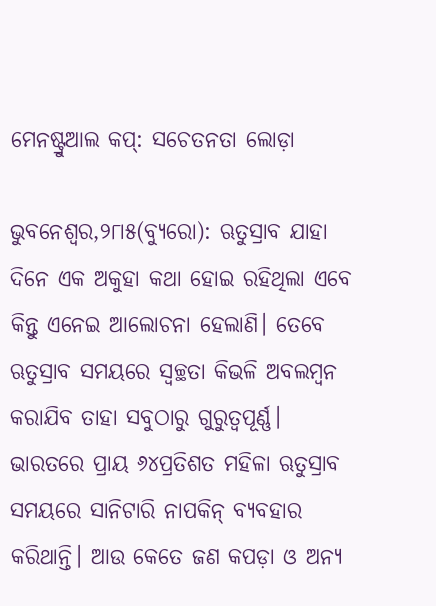ମେନଷ୍ଟ୍ରୁଆଲ କପ୍‌: ସଚେତନତା ଲୋଡ଼ା

ଭୁବନେଶ୍ୱର,୨୮ା୫(ବ୍ୟୁରୋ): ଋତୁସ୍ରାବ ଯାହା ଦିନେ ଏକ ଅକୁହା କଥା ହୋଇ ରହିଥିଲା ଏବେ କିନ୍ତୁ ଏନେଇ ଆଲୋଚନା ହେଲାଣି। ତେବେ ଋତୁସ୍ରାବ ସମୟରେ ସ୍ବଚ୍ଛତା କିଭଳି ଅବଲମ୍ବନ କରାଯିବ ତାହା ସବୁଠାରୁ ଗୁରୁତ୍ୱପୂର୍ଣ୍ଣ। ଭାରତରେ ପ୍ରାୟ ୬୪ପ୍ରତିଶତ ମହିଳା ଋତୁସ୍ରାବ ସମୟରେ ସାନିଟାରି ନାପକିନ୍‌ ବ୍ୟବହାର କରିଥାନ୍ତି। ଆଉ କେତେ ଜଣ କପଡ଼ା ଓ ଅନ୍ୟ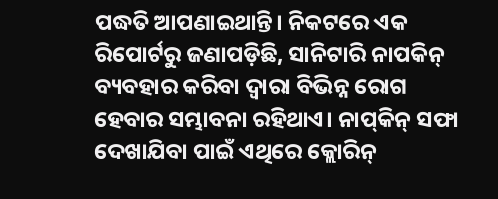ପଦ୍ଧତି ଆପଣାଇଥାନ୍ତି। ନିକଟରେ ଏକ ରିପୋର୍ଟରୁ ଜଣାପଡ଼ିଛି, ସାନିଟାରି ନାପକିନ୍‌ ବ୍ୟବହାର କରିବା ଦ୍ୱାରା ବିଭିନ୍ନ ରୋଗ ହେବାର ସମ୍ଭାବନା ରହିଥାଏ। ନାପ୍‌କିନ୍‌ ସଫା ଦେଖାଯିବା ପାଇଁ ଏଥିରେ କ୍ଲୋରିନ୍‌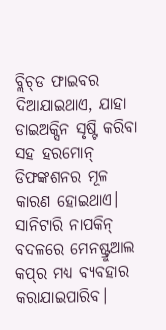ବ୍ଲିଚ୍‌ଡ ଫାଇବର ଦିଆଯାଇଥାଏ, ଯାହା ଡାଇଅକ୍ସିନ ସୃଷ୍ଟି କରିବା ସହ ହରମୋନ୍‌ ଡିଫଙ୍କଶନର ମୂଳ କାରଣ ହୋଇଥାଏ। ସାନିଟାରି ନାପକିନ୍‌ ବଦଳରେ ମେନଷ୍ଟ୍ରୁଆଲ କପ୍‌ର ମଧ୍ୟ ବ୍ୟବହାର କରାଯାଇପାରିବ।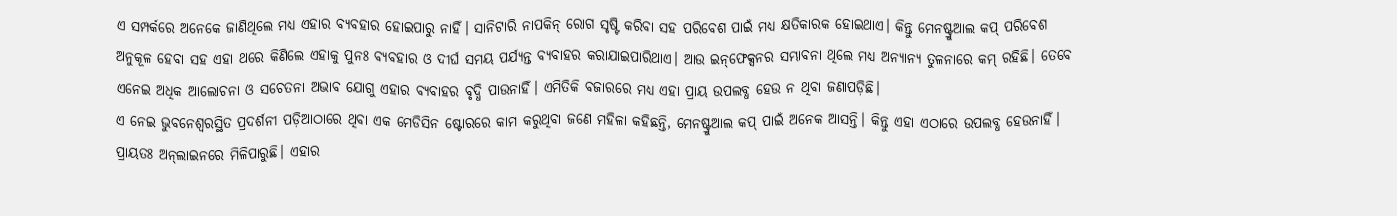ଏ ସମ୍ପର୍କରେ ଅନେକେ ଜାଣିଥିଲେ ମଧ୍ୟ ଏହାର ବ୍ୟବହାର ହୋଇପାରୁ ନାହିଁ। ସାନିଟାରି ନାପକିନ୍‌ ରୋଗ ସୃଷ୍ଟି କରିବା ସହ ପରିବେଶ ପାଇଁ ମଧ୍ୟ କ୍ଷତିକାରକ ହୋଇଥାଏ। କିନ୍ତୁ ମେନଷ୍ଟ୍ରୁଆଲ କପ୍‌ ପରିବେଶ ଅନୁକୂଳ ହେବା ସହ ଏହା ଥରେ କିଣିଲେ ଏହାକୁ ପୁନଃ ବ୍ୟବହାର ଓ ଦୀର୍ଘ ସମୟ ପର୍ଯ୍ୟନ୍ତ ବ୍ୟବାହର କରାଯାଇପାରିଥାଏ। ଆଉ ଇନ୍‌ଫେକ୍ସନର ସମ୍ଭାବନା ଥିଲେ ମଧ୍ୟ ଅନ୍ୟାନ୍ୟ ତୁଳନାରେ କମ୍‌ ରହିଛି। ତେବେ ଏନେଇ ଅଧିକ ଆଲୋଚନା ଓ ସଚେତନା ଅଭାବ ଯୋଗୁ ଏହାର ବ୍ୟବାହର ବୃଦ୍ଧି ପାଉନାହିଁ। ଏମିତିକି ବଜାରରେ ମଧ୍ୟ ଏହା ପ୍ରାୟ ଉପଲବ୍ଧ ହେଉ ନ ଥିବା ଜଣାପଡ଼ିଛି।
ଏ ନେଇ ଭୁବନେଶ୍ୱରସ୍ଥିତ ପ୍ରଦର୍ଶନୀ ପଡ଼ିଆଠାରେ ଥିବା ଏକ ମେଡିସିନ ଷ୍ଟୋରରେ କାମ କରୁଥିବା ଜଣେ ମହିଳା କହିଛନ୍ତି, ମେନଷ୍ଟ୍ରୁଆଲ କପ୍‌ ପାଇଁ ଅନେକ ଆସନ୍ତି। କିନ୍ତୁ ଏହା ଏଠାରେ ଉପଲବ୍ଧ ହେଉନାହିଁ। ପ୍ରାୟତଃ ଅନ୍‌ଲାଇନରେ ମିଳିପାରୁଛି। ଏହାର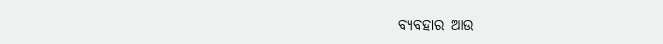ବ୍ୟବହାର ଆଉ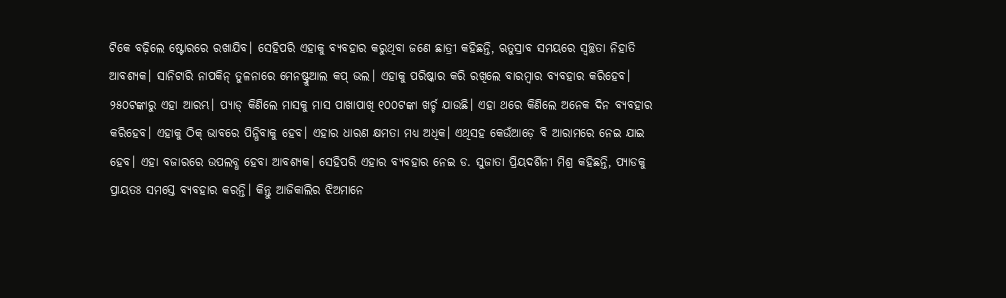ଟିକେ ବଢ଼ିଲେ ଷ୍ଟୋରରେ ରଖାଯିବ। ସେହିପରି ଏହାକୁ ବ୍ୟବହାର କରୁଥିବା ଜଣେ ଛାତ୍ରୀ କହିଛନ୍ତି, ଋତୁସ୍ରାବ ସମୟରେ ସ୍ବଚ୍ଛତା ନିହାତି ଆବଶ୍ୟକ। ସାନିଟାରି ନାପକିନ୍‌ ତୁଳନାରେ ମେନଷ୍ଟ୍ରୁଆଲ କପ୍‌ ଭଲ। ଏହାକୁ ପରିଷ୍କାର କରି ରଖିଲେ ବାରମ୍ବାର ବ୍ୟବହାର କରିହେବ। ୨୫୦ଟଙ୍କାରୁ ଏହା ଆରମ୍ଭ। ପ୍ୟାଡ୍‌ କିଣିଲେ ମାସକୁ ମାସ ପାଖାପାଖି ୧୦୦ଟଙ୍କା ଖର୍ଚ୍ଚ ଯାଉଛି। ଏହା ଥରେ କିଣିଲେ ଅନେକ ଦିନ ବ୍ୟବହାର କରିହେବ। ଏହାକୁ ଠିକ୍‌ ଭାବରେ ପିନ୍ଧିବାକୁ ହେବ। ଏହାର ଧାରଣ କ୍ଷମତା ମଧ୍ୟ ଅଧିକ। ଏଥିସହ କେଉଁଆଡ଼େ ବି ଆରାମରେ ନେଇ ଯାଇ ହେବ। ଏହା ବଜାରରେ ଉପଲବ୍ଧ ହେବା ଆବଶ୍ୟକ। ସେହିପରି ଏହାର ବ୍ୟବହାର ନେଇ ଡ. ସୁଜାତା ପ୍ରିୟଦର୍ଶିନୀ ମିଶ୍ର କହିଛନ୍ତି, ପ୍ୟାଡକୁ ପ୍ରାୟତଃ ସମସ୍ତେ ବ୍ୟବହାର କରନ୍ତି। କିନ୍ତୁ ଆଜିକାଲିର ଝିଅମାନେ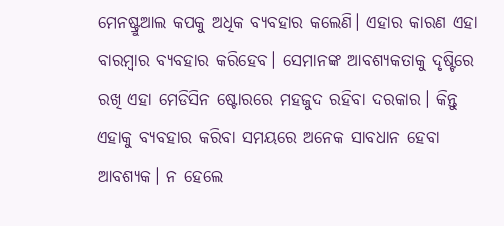ମେନଷ୍ଟ୍ରୁଆଲ କପକୁ ଅଧିକ ବ୍ୟବହାର କଲେଣି। ଏହାର କାରଣ ଏହା ବାରମ୍ବାର ବ୍ୟବହାର କରିହେବ। ସେମାନଙ୍କ ଆବଶ୍ୟକତାକୁ ଦୃଷ୍ଟିରେ ରଖି ଏହା ମେଡିସିନ ଷ୍ଟୋରରେ ମହଜୁଦ ରହିବା ଦରକାର। କିନ୍ତୁ ଏହାକୁ ବ୍ୟବହାର କରିବା ସମୟରେ ଅନେକ ସାବଧାନ ହେବା ଆବଶ୍ୟକ। ନ ହେଲେ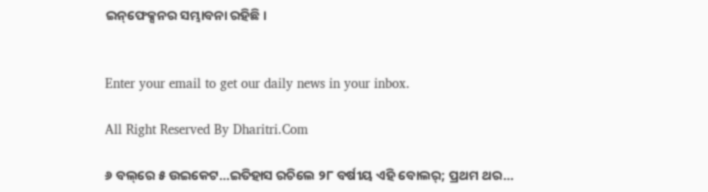ଇନ୍‌ଫେକ୍ସନର ସମ୍ଭାବନା ରହିଛି।


Enter your email to get our daily news in your inbox.

All Right Reserved By Dharitri.Com

୬ ବଲ୍‌ରେ ୫ ଉଇକେଟ…ଇତିହାସ ରଚିଲେ ୨୮ ବର୍ଷୀୟ ଏହି ବୋଲର୍‌; ପ୍ରଥମ ଥର…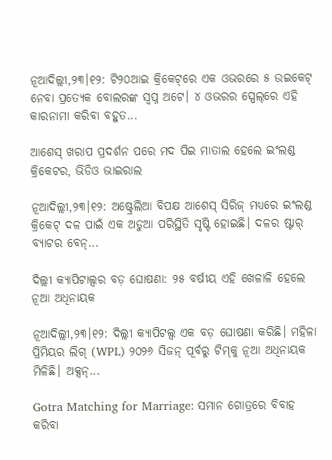ନୂଆଦିଲ୍ଲୀ,୨୩।୧୨: ଟି୨୦ଆଇ କ୍ରିକେଟ୍‌ରେ ଏକ ଓଭରରେ ୫ ଉଇକେଟ୍ ନେବା ପ୍ରତ୍ୟେକ ବୋଲରଙ୍କ ସ୍ୱପ୍ନ ଅଟେ। ୪ ଓଭରର ସ୍ପେଲ୍‌ରେ ଏହି କାରନାମା କରିବା ବହୁତ...

ଆଶେସ୍‌ ଖରାପ ପ୍ରଦର୍ଶନ ପରେ ମଦ ପିଇ ମାତାଲ ହେଲେ ଇଂଲଣ୍ଡ କ୍ରିକେଟର, ଭିଡିଓ ଭାଇରାଲ

ନୂଆଦିଲ୍ଲୀ,୨୩।୧୨: ଅଷ୍ଟ୍ରେଲିଆ ବିପକ୍ଷ ଆଶେସ୍ ସିରିଜ୍ ମଧ୍ୟରେ ଇଂଲଣ୍ଡ କ୍ରିକେଟ୍ ଦଳ ପାଇଁ ଏକ ଅଡୁଆ ପରିସ୍ଥିତି ସୃଷ୍ଟି ହୋଇଛି। ଦଳର ଷ୍ଟାର୍ ବ୍ୟାଟର ବେନ୍...

ଦିଲ୍ଲୀ କ୍ୟାପିଟାଲ୍ସର ବଡ଼ ଘୋଷଣା: ୨୫ ବର୍ଷୀୟ ଏହି ଖେଳାଳି ହେଲେ ନୂଆ ଅଧିନାୟକ

ନୂଆଦିଲ୍ଲୀ,୨୩।୧୨: ଦିଲ୍ଲୀ କ୍ୟାପିଟଲ୍ସ ଏକ ବଡ଼ ଘୋଷଣା କରିଛି। ମହିଳା ପ୍ରିମିୟର ଲିଗ୍ (WPL) ୨୦୨୬ ସିଜନ୍ ପୂର୍ବରୁ ଟିମ୍‌କୁ ନୂଆ ଅଧିନାୟକ ମିଳିଛି। ଅକ୍ସନ୍...

Gotra Matching for Marriage: ସମାନ ଗୋତ୍ରରେ ବିବାହ କରିବା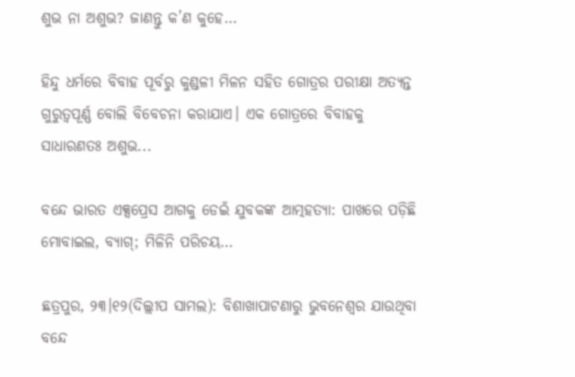ଶୁଭ ନା ଅଶୁଭ? ଜାଣନ୍ତୁ କ’ଣ କୁହେ…

ହିନ୍ଦୁ ଧର୍ମରେ ବିବାହ ପୂର୍ବରୁ କୁଣ୍ଡଳୀ ମିଳନ ସହିତ ଗୋତ୍ରର ପରୀକ୍ଷା ଅତ୍ୟନ୍ତ ଗୁରୁତ୍ୱପୂର୍ଣ୍ଣ ବୋଲି ବିବେଚନା କରାଯାଏ। ଏକ ଗୋତ୍ରରେ ବିବାହକୁ ସାଧାରଣତଃ ଅଶୁଭ...

ବନ୍ଦେ ଭାରତ ଏକ୍ସପ୍ରେସ ଆଗକୁ ଡେଇଁ ଯୁବକଙ୍କ ଆତ୍ମହତ୍ୟା: ପାଖରେ ପଡ଼ିଛି ମୋବାଇଲ, ବ୍ୟାଗ୍‌; ମିଳିନି ପରିଚୟ…

ଛତ୍ରପୁର, ୨୩।୧୨(ଦିଲ୍ଲୀପ ସାମଲ): ବିଶାଖାପାଟଣାରୁ ଭୁବନେଶ୍ୱର ଯାଉଥିବା ବନ୍ଦେ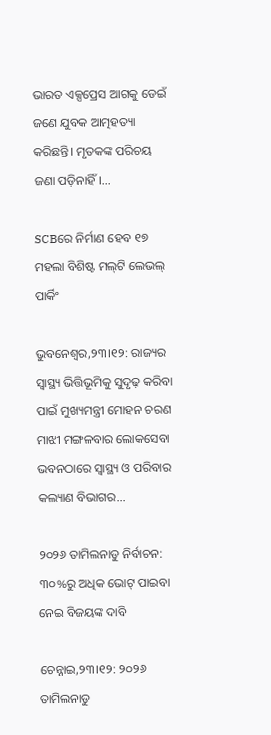ଭାରତ ଏକ୍ସପ୍ରେସ ଆଗକୁ ଡେଇଁ ଜଣେ ଯୁବକ ଆତ୍ମହତ୍ୟା କରିଛନ୍ତି। ମୃତକଙ୍କ ପରିଚୟ ଜଣା ପଡ଼ିନାହିଁ।...

SCBରେ ନିର୍ମାଣ ହେବ ୧୭ ମହଲା ବିଶିଷ୍ଟ ମଲ୍‌ଟି ଲେଭଲ୍ ପାର୍କିଂ

ଭୁବନେଶ୍ୱର,୨୩।୧୨: ରାଜ୍ୟର ସ୍ୱାସ୍ଥ୍ୟ ଭିତ୍ତିଭୂମିକୁ ସୁଦୃଢ଼ କରିବା ପାଇଁ ମୁଖ୍ୟମନ୍ତ୍ରୀ ମୋହନ ଚରଣ ମାଝୀ ମଙ୍ଗଳବାର ଲୋକସେବା ଭବନଠାରେ ସ୍ୱାସ୍ଥ୍ୟ ଓ ପରିବାର କଲ୍ୟାଣ ବିଭାଗର...

୨୦୨୬ ତାମିଲନାଡୁ ନିର୍ବାଚନ: ୩୦%ରୁ ଅଧିକ ଭୋଟ୍ ପାଇବା ନେଇ ବିଜୟଙ୍କ ଦାବି

ଚେନ୍ନାଇ,୨୩।୧୨: ୨୦୨୬ ତାମିଲନାଡୁ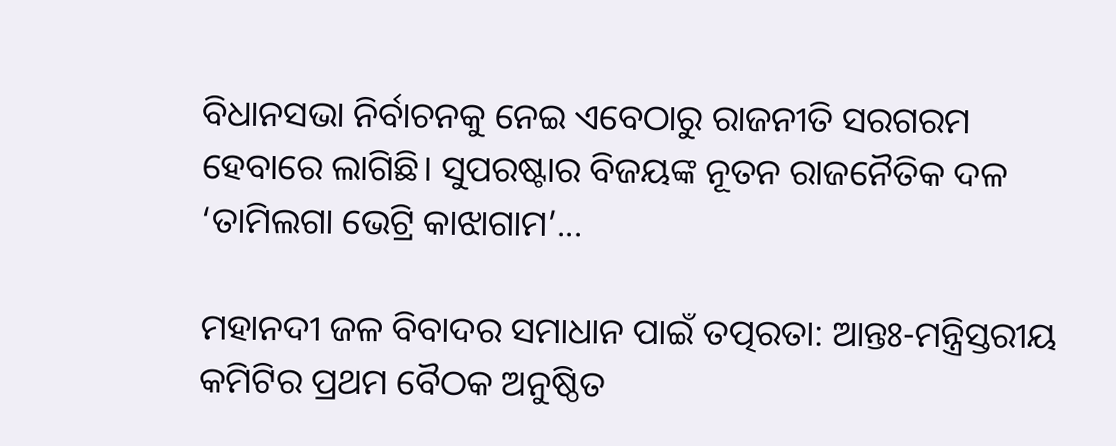ବିଧାନସଭା ନିର୍ବାଚନକୁ ନେଇ ଏବେଠାରୁ ରାଜନୀତି ସରଗରମ ହେବାରେ ଲାଗିଛି। ସୁପରଷ୍ଟାର ବିଜୟଙ୍କ ନୂତନ ରାଜନୈତିକ ଦଳ ‘ତାମିଲଗା ଭେଟ୍ରି କାଝାଗାମ’...

ମହାନଦୀ ଜଳ ବିବାଦର ସମାଧାନ ପାଇଁ ତତ୍ପରତା: ଆନ୍ତଃ-ମନ୍ତ୍ରିସ୍ତରୀୟ କମିଟିର ପ୍ରଥମ ବୈଠକ ଅନୁଷ୍ଠିତ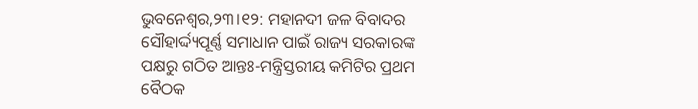ଭୁବନେଶ୍ୱର,୨୩।୧୨: ମହାନଦୀ ଜଳ ବିବାଦର ସୌହାର୍ଦ୍ଦ୍ୟପୂର୍ଣ୍ଣ ସମାଧାନ ପାଇଁ ରାଜ୍ୟ ସରକାରଙ୍କ ପକ୍ଷରୁ ଗଠିତ ଆନ୍ତଃ-ମନ୍ତ୍ରିସ୍ତରୀୟ କମିଟିର ପ୍ରଥମ ବୈଠକ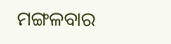ମଙ୍ଗଳବାର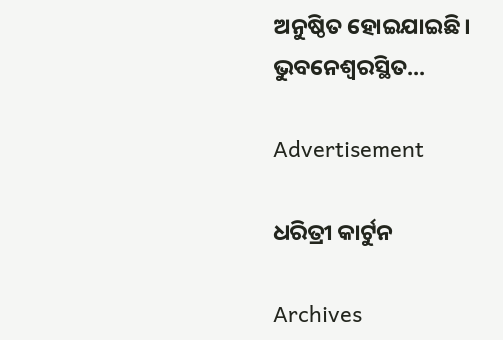ଅନୁଷ୍ଠିତ ହୋଇଯାଇଛି। ଭୁବନେଶ୍ୱରସ୍ଥିତ...

Advertisement

ଧରିତ୍ରୀ କାର୍ଟୁନ

Archives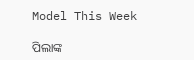Model This Week

ପିଲାଙ୍କ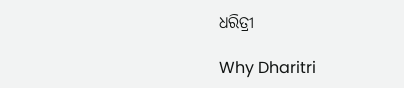ଧରିତ୍ରୀ

Why Dharitri